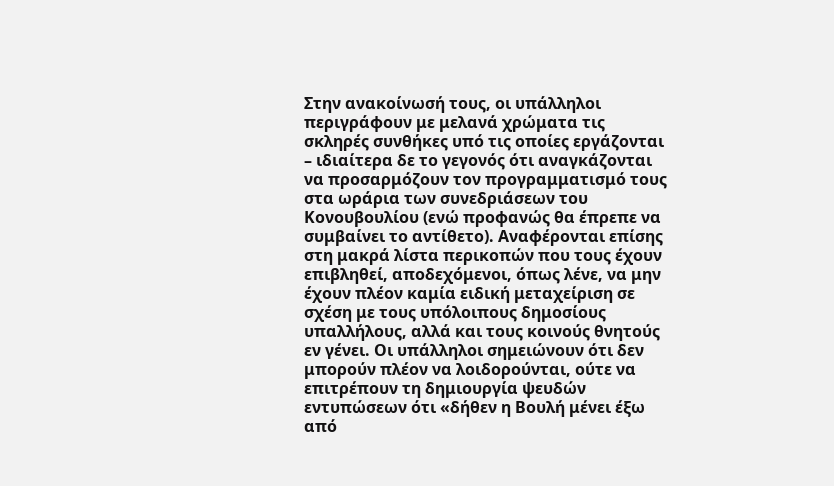Στην ανακοίνωσή τους, οι υπάλληλοι περιγράφουν με μελανά χρώματα τις σκληρές συνθήκες υπό τις οποίες εργάζονται – ιδιαίτερα δε το γεγονός ότι αναγκάζονται να προσαρμόζουν τον προγραμματισμό τους στα ωράρια των συνεδριάσεων του Κονουβουλίου (ενώ προφανώς θα έπρεπε να συμβαίνει το αντίθετο). Αναφέρονται επίσης στη μακρά λίστα περικοπών που τους έχουν επιβληθεί, αποδεχόμενοι, όπως λένε, να μην έχουν πλέον καμία ειδική μεταχείριση σε σχέση με τους υπόλοιπους δημοσίους υπαλλήλους, αλλά και τους κοινούς θνητούς εν γένει. Οι υπάλληλοι σημειώνουν ότι δεν μπορούν πλέον να λοιδορούνται, ούτε να επιτρέπουν τη δημιουργία ψευδών εντυπώσεων ότι «δήθεν η Βουλή μένει έξω από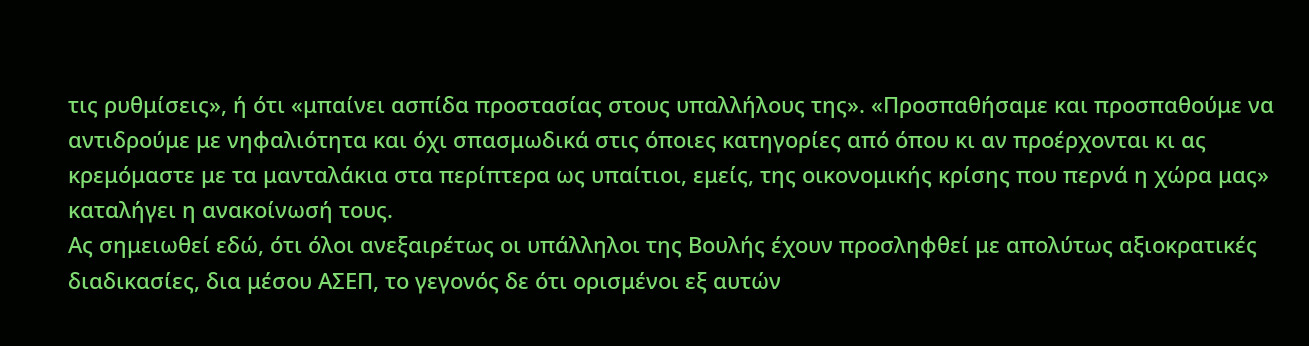τις ρυθμίσεις», ή ότι «μπαίνει ασπίδα προστασίας στους υπαλλήλους της». «Προσπαθήσαμε και προσπαθούμε να αντιδρούμε με νηφαλιότητα και όχι σπασμωδικά στις όποιες κατηγορίες από όπου κι αν προέρχονται κι ας κρεμόμαστε με τα μανταλάκια στα περίπτερα ως υπαίτιοι, εμείς, της οικονομικής κρίσης που περνά η χώρα μας» καταλήγει η ανακοίνωσή τους.
Ας σημειωθεί εδώ, ότι όλοι ανεξαιρέτως οι υπάλληλοι της Βουλής έχουν προσληφθεί με απολύτως αξιοκρατικές διαδικασίες, δια μέσου ΑΣΕΠ, το γεγονός δε ότι ορισμένοι εξ αυτών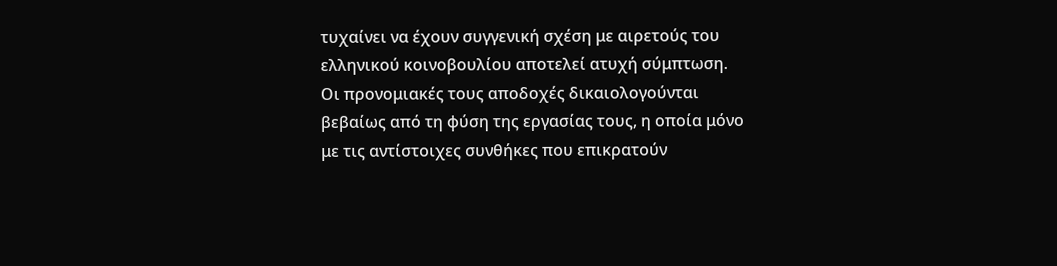τυχαίνει να έχουν συγγενική σχέση με αιρετούς του ελληνικού κοινοβουλίου αποτελεί ατυχή σύμπτωση. Οι προνομιακές τους αποδοχές δικαιολογούνται βεβαίως από τη φύση της εργασίας τους, η οποία μόνο με τις αντίστοιχες συνθήκες που επικρατούν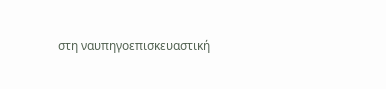στη ναυπηγοεπισκευαστική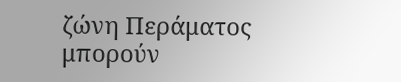ζώνη Περάματος μπορούν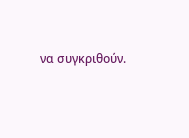να συγκριθούν.